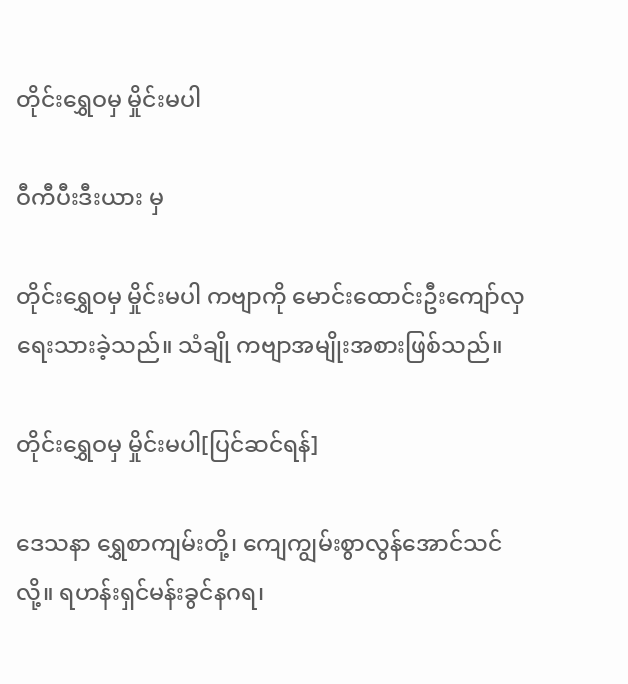တိုင်းရွှေဝမှ မှိုင်းမပါ

ဝီကီပီးဒီးယား မှ

တိုင်းရွှေဝမှ မှိုင်းမပါ ကဗျာကို မောင်းထောင်းဦးကျော်လှ ရေးသားခဲ့သည်။ သံချို ကဗျာအမျိုးအစားဖြစ်သည်။

တိုင်းရွှေဝမှ မှိုင်းမပါ[ပြင်ဆင်ရန်]

ဒေသနာ ရွှေစာကျမ်းတို့၊ ကျေကျွမ်းစွာလွန်အောင်သင်လို့။ ရဟန်းရှင်မန်းခွင်နဂရ၊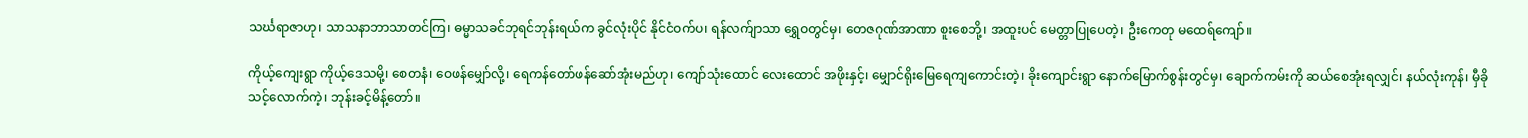သင်္ဃရာဇာဟု၊ သာသနာဘာသာတင်ကြ၊ ဓမ္မာသခင်ဘုရင်ဘုန်းရယ်က ခွင်လုံးပိုင် နိုင်ငံဝက်ပ၊ ရန်လက်ျာသာ ရွှေဝတွင်မှ၊ တေဇဂုဏ်အာဏာ စူးစေဘို့၊ အထူးပင် မေတ္တာပြုပေတဲ့၊ ဦးကေတု မထေရ်ကျော်။

ကိုယ့်ကျေးရွာ ကိုယ့်ဒေသမို့၊ စေတနံ၊ ဝေဖန်မျှော်လို့၊ ရေကန်တော်ဖန်ဆော်အုံးမည်ဟု၊ ကျော်သုံးထောင် လေးထောင် အဖိုးနှင့်၊ မျှောင်ရိုးမြေရေကျကောင်းတဲ့၊ ခိုးကျောင်းရွာ နောက်မြောက်စွန်းတွင်မှ၊ ချောက်ကမ်းကို ဆယ်စေအုံးရလျှင်၊ နယ်လုံးကုန်၊ မှီခိုသင့်လောက်ကဲ့၊ ဘုန်းခင့်မိန့်တော်။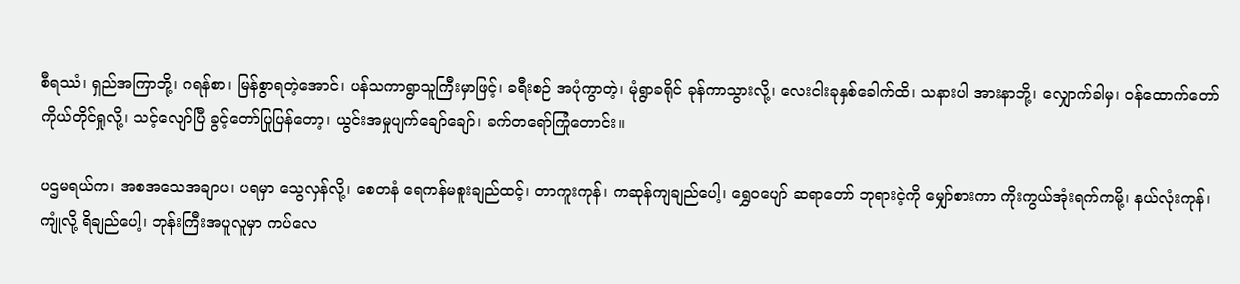စီရဿံ၊ ရှည်အကြာဘို့၊ ဂရန်စာ၊ မြန်စွာရတဲ့အောင်၊ ပန်သကာရွာသူကြီးမှာဖြင့်၊ ခရီးစဉ် အပုံကွာတဲ့၊ မုံရွာခရိုင် ခုန်ကာသွားလို့၊ လေးငါးခုနှစ်ခေါက်ထိ၊ သနားပါ အားနာဘို့၊ လျှောက်ခါမှ၊ ဝန်ထောက်တော် ကိုယ်တိုင်ရှုလို့၊ သင့်လျော်ပြီ ခွင့်တော်ပြုပြန်တော့၊ ယွင်းအမှုပျက်ချော်ချော်၊ ခက်တရော်ကြုံတောင်း။

ပဌမရယ်က၊ အစအသေအချာပ၊ ပရမှာ သွေလှန်လို့၊ စေတနံ ရေကန်မစူးချည်ထင့်၊ တာကူးကုန်၊ ကဆုန်ကျချည်ပေါ့၊ ရွှေဝပျော် ဆရာတော် ဘုရားငဲ့ကို မျှော်စားကာ ကိုးကွယ်အုံးရက်ကမို့၊ နယ်လုံးကုန်၊ ကျုံလို့ ရိချည်ပေါ့၊ ဘုန်းကြီးအပူလူမှာ ကပ်လေ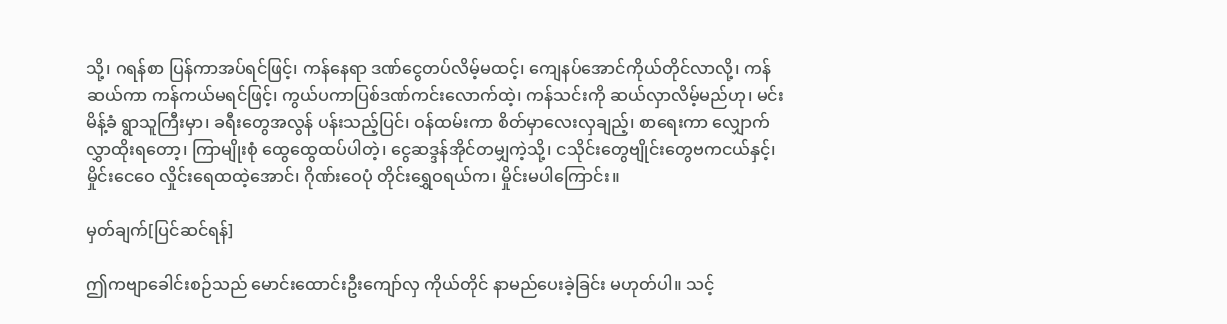သို့၊ ဂရန်စာ ပြန်ကာအပ်ရင်ဖြင့်၊ ကန်နေရာ ဒဏ်ငွေတပ်လိမ့်မထင့်၊ ကျေနပ်အောင်ကိုယ်တိုင်လာလို့၊ ကန်ဆယ်ကာ ကန်ကယ်မရင်ဖြင့်၊ ကွယ်ပကာပြစ်ဒဏ်ကင်းလောက်ထဲ့၊ ကန်သင်းကို ဆယ်လှာလိမ့်မည်ဟု၊ မင်းမိန့်ခံ ရွာသူကြီးမှာ၊ ခရီးတွေအလွန် ပန်းသည့်ပြင်၊ ဝန်ထမ်းကာ စိတ်မှာလေးလှချည့်၊ စာရေးကာ လျှောက်လွှာထိုးရတော့၊ ကြာမျိုးစုံ ထွေထွေထပ်ပါတဲ့၊ ငွေဆဒ္ဒန်အိုင်တမျှကဲ့သို့၊ ငသိုင်းတွေဗျိုင်းတွေဗကငယ်နှင့်၊ မှိုင်းငေဝေ လှိုင်းရေထထဲ့အောင်၊ ဂိုဏ်းဝေပုံ တိုင်းရွှေဝရယ်က၊ မှိုင်းမပါကြောင်း။

မှတ်ချက်[ပြင်ဆင်ရန်]

ဤကဗျာခေါင်းစဉ်သည် မောင်းထောင်းဦးကျော်လှ ကိုယ်တိုင် နာမည်ပေးခဲ့ခြင်း မဟုတ်ပါ။ သင့်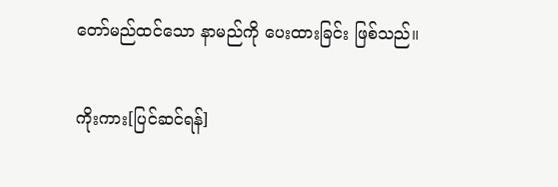တော်မည်ထင်သော နာမည်ကို ပေးထားခြင်း ဖြစ်သည်။

ကိုးကား[ပြင်ဆင်ရန်]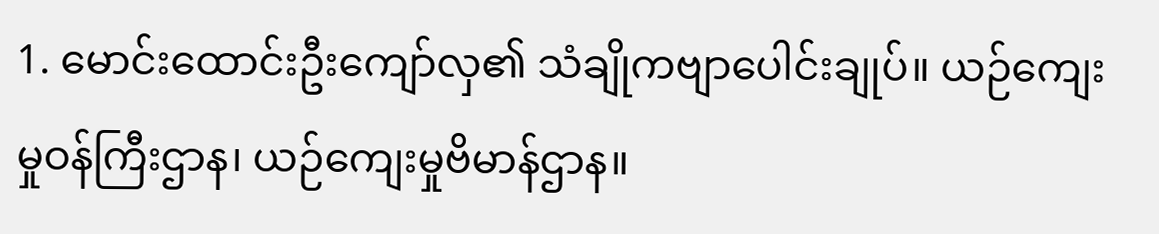1. မောင်းထောင်းဦးကျော်လှ၏ သံချိုကဗျာပေါင်းချုပ်။ ယဉ်ကျေးမှုဝန်ကြီးဌာန၊ ယဉ်ကျေးမှုဗိမာန်ဌာန။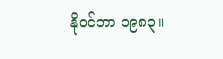နိုဝင်ဘာ ၁၉၈၃။